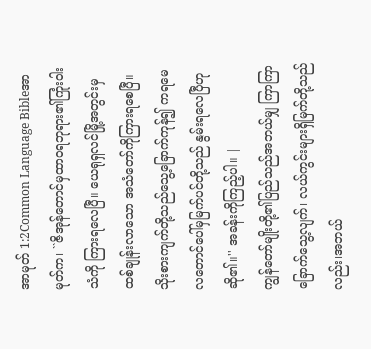အာမုတ် 1:2Common Language Bibleအာမုတ်က၊ ``ဇိအုန်တောင်မှထာဝရဘုရား၏ကြုံးဝါး သံကို ကြားရလေပြီ။ ယေရုရှလင်မြို့အတွင်းမှထစ်ချုန်းလာသော အသံတော်ကိုကြားရစေပြီ။ သိုးစားကျက်တို့သည်သွေ့ခြောက်ကုန်၍ ကရမေလတောင်ပေါ်မှမြက်ပင်တို့သည် နွမ်းရလေပြီဟုဆို၏။'' အခန်းကိုကြည့်ပါ။ |
ကျွန်တော်မျိုးတို့၏ပြည်သည်အဘယ်မျှ ကြာကြာ ခြောက်သွေ့လျက်၊ လယ်ကွင်းများရှိမြက်တို့သည်လည်း၊အဘယ်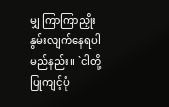မျှ ကြာကြာညှိုးနွမ်းလျက်နေရပါမည်နည်း။ `ငါတို့ပြုကျင့်ပုံ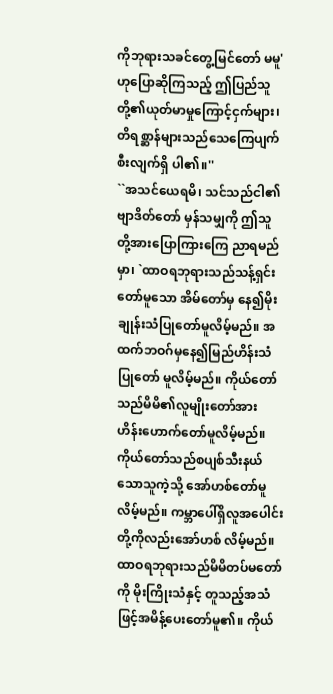ကိုဘုရားသခင်တွေ့မြင်တော် မမူ' ဟုပြောဆိုကြသည့် ဤပြည်သူတို့၏ယုတ်မာမှုကြောင့်ငှက်များ၊ တိရစ္ဆာန်များသည်သေကြေပျက်စီးလျက်ရှိ ပါ၏။''
``အသင်ယေရမိ၊ သင်သည်ငါ၏ဗျာဒိတ်တော် မှန်သမျှကို ဤသူတို့အားပြောကြားကြေ ညာရမည်မှာ၊ `ထာဝရဘုရားသည်သန့်ရှင်းတော်မူသော အိမ်တော်မှ နေ၍မိုးချုန်းသံပြုတော်မူလိမ့်မည်။ အထက်ဘဝဂ်မှနေ၍မြည်ဟိန်းသံပြုတော် မူလိမ့်မည်။ ကိုယ်တော်သည်မိမိ၏လူမျိုးတော်အား ဟိန်းဟောက်တော်မူလိမ့်မည်။ ကိုယ်တော်သည်စပျစ်သီးနယ်သောသူကဲ့သို့ အော်ဟစ်တော်မူလိမ့်မည်။ ကမ္ဘာပေါ်ရှိလူအပေါင်းတို့ကိုလည်းအော်ဟစ် လိမ့်မည်။
ထာဝရဘုရားသည်မိမိတပ်မတော်ကို မိုးကြိုးသံနှင့် တူသည့်အသံဖြင့်အမိန့်ပေးတော်မူ၏။ ကိုယ်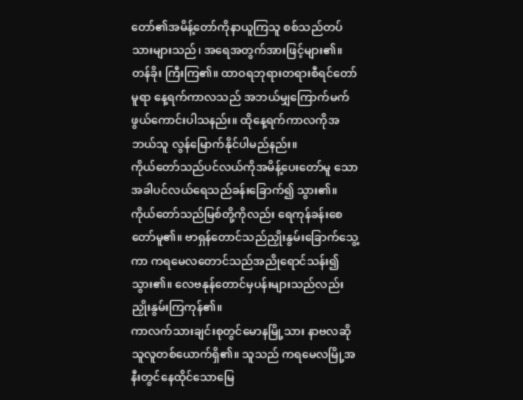တော်၏အမိန့်တော်ကိုနာယူကြသူ စစ်သည်တပ်သားများသည်၊ အရေအတွက်အားဖြင့်များ၏။ တန်ခိုး ကြီးကြ၏။ ထာဝရဘုရားတရားစီရင်တော်မူရာ နေ့ရက်ကာလသည် အဘယ်မျှကြောက်မက်ဖွယ်ကောင်းပါသနည်း။ ထိုနေ့ရက်ကာလကိုအဘယ်သူ လွန်မြောက်နိုင်ပါမည်နည်း။
ကိုယ်တော်သည်ပင်လယ်ကိုအမိန့်ပေးတော်မူ သောအခါပင်လယ်ရေသည်ခန်းခြောက်၍ သွား၏။ ကိုယ်တော်သည်မြစ်တို့ကိုလည်း ရေကုန်ခန်းစေတော်မူ၏။ ဗာရှန်တောင်သည်ညှိုးနွမ်းခြောက်သွေ့ကာ ကရမေလတောင်သည်အညိုရောင်သန်း၍ သွား၏။ လေဗနုန်တောင်မှပန်းများသည်လည်း ညှိုးနွမ်းကြကုန်၏။
ကာလက်သားချင်းစုတွင်မောနမြို့သား နာဗလဆိုသူလူတစ်ယောက်ရှိ၏။ သူသည် ကရမေလမြို့အနီးတွင်နေထိုင်သောမြေ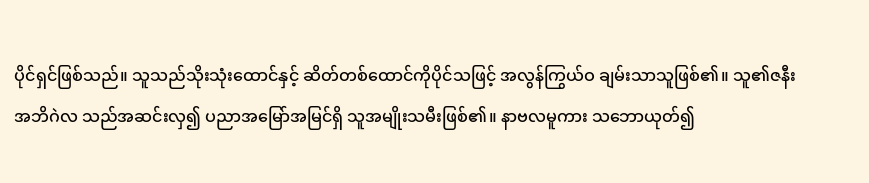ပိုင်ရှင်ဖြစ်သည်။ သူသည်သိုးသုံးထောင်နှင့် ဆိတ်တစ်ထောင်ကိုပိုင်သဖြင့် အလွန်ကြွယ်ဝ ချမ်းသာသူဖြစ်၏။ သူ၏ဇနီးအဘိဂဲလ သည်အဆင်းလှ၍ ပညာအမြော်အမြင်ရှိ သူအမျိုးသမီးဖြစ်၏။ နာဗလမူကား သဘောယုတ်၍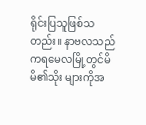ရိုင်းပြသူဖြစ်သတည်း။ နာဗလသည်ကရမေလမြို့တွင်မိမိ၏သိုး များကိုအ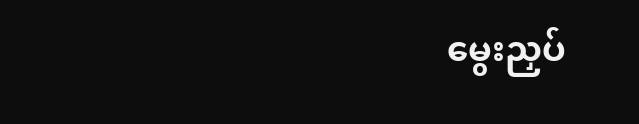မွေးညှပ်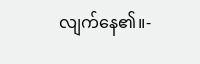လျက်နေ၏။-